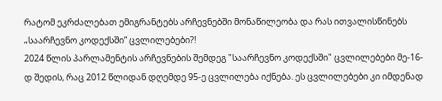რატომ ეკრძალებათ ემიგრანტებს არჩევნებში მონაწილეობა და რას ითვალისწინებს „საარჩევნო კოდექსში“ ცვლილებები?!
2024 წლის პარლამენტის არჩევნების შემდეგ "საარჩევნო კოდექსში" ცვლილებები მე-16-დ შედის, რაც 2012 წლიდან დღემდე 95-ე ცვლილება იქნება. ეს ცვლილებები კი იმდენად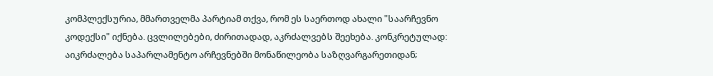კომპლექსურია, მმართველმა პარტიამ თქვა, რომ ეს საერთოდ ახალი "საარჩევნო კოდექსი" იქნება. ცვლილებები, ძირითადად, აკრძალვებს შეეხება. კონკრეტულად: აიკრძალება საპარლამენტო არჩევნებში მონაწილეობა საზღვარგარეთიდან;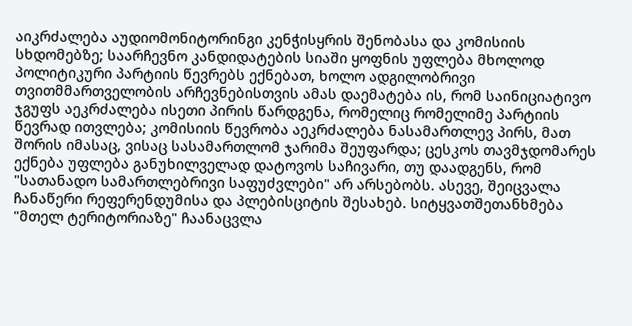აიკრძალება აუდიომონიტორინგი კენჭისყრის შენობასა და კომისიის სხდომებზე; საარჩევნო კანდიდატების სიაში ყოფნის უფლება მხოლოდ პოლიტიკური პარტიის წევრებს ექნებათ, ხოლო ადგილობრივი თვითმმართველობის არჩევნებისთვის ამას დაემატება ის, რომ საინიციატივო ჯგუფს აეკრძალება ისეთი პირის წარდგენა, რომელიც რომელიმე პარტიის წევრად ითვლება; კომისიის წევრობა აეკრძალება ნასამართლევ პირს, მათ შორის იმასაც, ვისაც სასამართლომ ჯარიმა შეუფარდა; ცესკოს თავმჯდომარეს ექნება უფლება განუხილველად დატოვოს საჩივარი, თუ დაადგენს, რომ "სათანადო სამართლებრივი საფუძვლები" არ არსებობს. ასევე, შეიცვალა ჩანაწერი რეფერენდუმისა და პლებისციტის შესახებ. სიტყვათშეთანხმება "მთელ ტერიტორიაზე" ჩაანაცვლა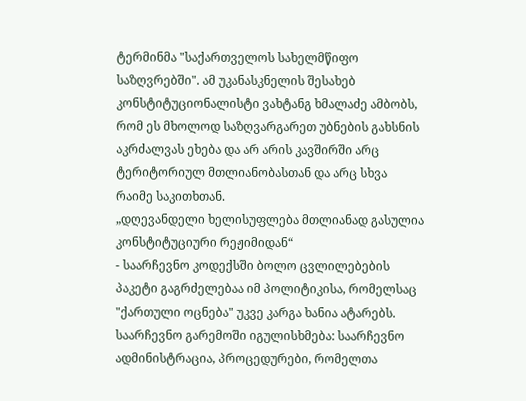ტერმინმა "საქართველოს სახელმწიფო საზღვრებში". ამ უკანასკნელის შესახებ კონსტიტუციონალისტი ვახტანგ ხმალაძე ამბობს, რომ ეს მხოლოდ საზღვარგარეთ უბნების გახსნის აკრძალვას ეხება და არ არის კავშირში არც ტერიტორიულ მთლიანობასთან და არც სხვა რაიმე საკითხთან.
„დღევანდელი ხელისუფლება მთლიანად გასულია კონსტიტუციური რეჟიმიდან“
- საარჩევნო კოდექსში ბოლო ცვლილებების პაკეტი გაგრძელებაა იმ პოლიტიკისა, რომელსაც "ქართული ოცნება" უკვე კარგა ხანია ატარებს. საარჩევნო გარემოში იგულისხმება: საარჩევნო ადმინისტრაცია, პროცედურები, რომელთა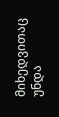მიხედვითაც უნდა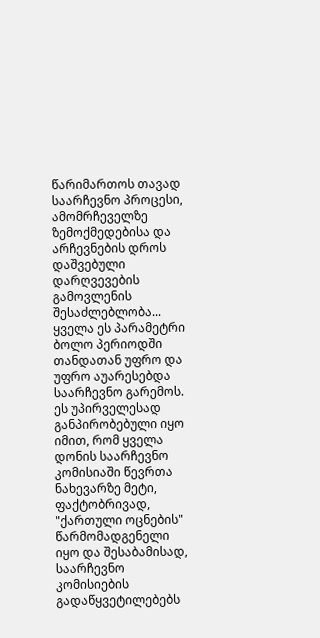წარიმართოს თავად საარჩევნო პროცესი, ამომრჩეველზე ზემოქმედებისა და არჩევნების დროს დაშვებული დარღვევების გამოვლენის შესაძლებლობა... ყველა ეს პარამეტრი ბოლო პერიოდში თანდათან უფრო და უფრო აუარესებდა საარჩევნო გარემოს. ეს უპირველესად განპირობებული იყო იმით, რომ ყველა დონის საარჩევნო კომისიაში წევრთა ნახევარზე მეტი, ფაქტობრივად, "ქართული ოცნების" წარმომადგენელი იყო და შესაბამისად, საარჩევნო კომისიების გადაწყვეტილებებს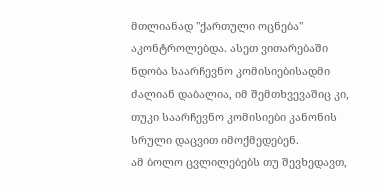მთლიანად "ქართული ოცნება" აკონტროლებდა. ასეთ ვითარებაში ნდობა საარჩევნო კომისიებისადმი ძალიან დაბალია, იმ შემთხვევაშიც კი, თუკი საარჩევნო კომისიები კანონის სრული დაცვით იმოქმედებენ.
ამ ბოლო ცვლილებებს თუ შევხედავთ,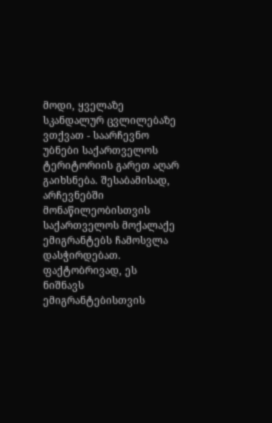მოდი, ყველაზე სკანდალურ ცვლილებაზე ვთქვათ - საარჩევნო უბნები საქართველოს ტერიტორიის გარეთ აღარ გაიხსნება. შესაბამისად, არჩევნებში მონაწილეობისთვის საქართველოს მოქალაქე ემიგრანტებს ჩამოსვლა დასჭირდებათ. ფაქტობრივად, ეს ნიშნავს ემიგრანტებისთვის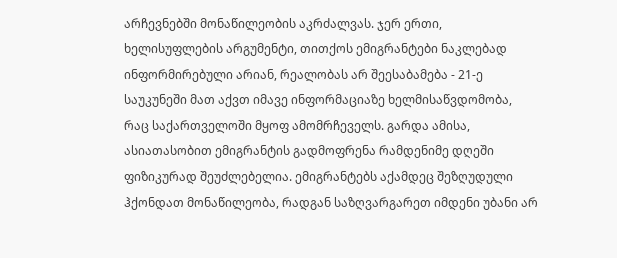არჩევნებში მონაწილეობის აკრძალვას. ჯერ ერთი, ხელისუფლების არგუმენტი, თითქოს ემიგრანტები ნაკლებად ინფორმირებული არიან, რეალობას არ შეესაბამება - 21-ე საუკუნეში მათ აქვთ იმავე ინფორმაციაზე ხელმისაწვდომობა, რაც საქართველოში მყოფ ამომრჩეველს. გარდა ამისა, ასიათასობით ემიგრანტის გადმოფრენა რამდენიმე დღეში ფიზიკურად შეუძლებელია. ემიგრანტებს აქამდეც შეზღუდული ჰქონდათ მონაწილეობა, რადგან საზღვარგარეთ იმდენი უბანი არ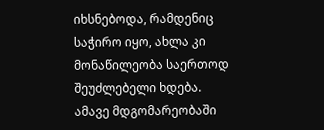იხსნებოდა, რამდენიც საჭირო იყო, ახლა კი მონაწილეობა საერთოდ შეუძლებელი ხდება. ამავე მდგომარეობაში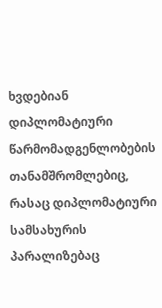ხვდებიან დიპლომატიური წარმომადგენლობების თანამშრომლებიც, რასაც დიპლომატიური სამსახურის პარალიზებაც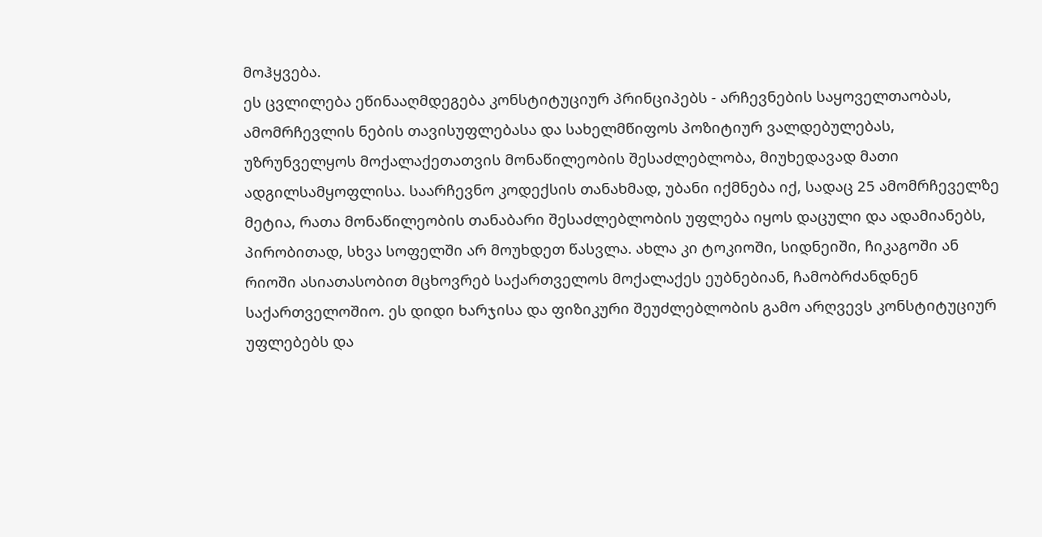მოჰყვება.
ეს ცვლილება ეწინააღმდეგება კონსტიტუციურ პრინციპებს - არჩევნების საყოველთაობას, ამომრჩევლის ნების თავისუფლებასა და სახელმწიფოს პოზიტიურ ვალდებულებას, უზრუნველყოს მოქალაქეთათვის მონაწილეობის შესაძლებლობა, მიუხედავად მათი ადგილსამყოფლისა. საარჩევნო კოდექსის თანახმად, უბანი იქმნება იქ, სადაც 25 ამომრჩეველზე მეტია, რათა მონაწილეობის თანაბარი შესაძლებლობის უფლება იყოს დაცული და ადამიანებს, პირობითად, სხვა სოფელში არ მოუხდეთ წასვლა. ახლა კი ტოკიოში, სიდნეიში, ჩიკაგოში ან რიოში ასიათასობით მცხოვრებ საქართველოს მოქალაქეს ეუბნებიან, ჩამობრძანდნენ საქართველოშიო. ეს დიდი ხარჯისა და ფიზიკური შეუძლებლობის გამო არღვევს კონსტიტუციურ უფლებებს და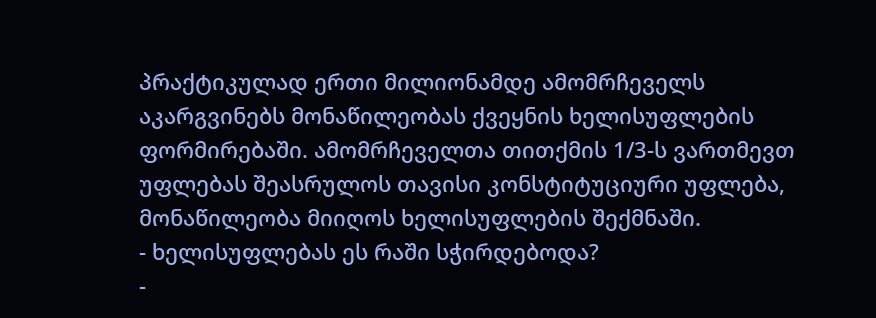პრაქტიკულად ერთი მილიონამდე ამომრჩეველს აკარგვინებს მონაწილეობას ქვეყნის ხელისუფლების ფორმირებაში. ამომრჩეველთა თითქმის 1/3-ს ვართმევთ უფლებას შეასრულოს თავისი კონსტიტუციური უფლება, მონაწილეობა მიიღოს ხელისუფლების შექმნაში.
- ხელისუფლებას ეს რაში სჭირდებოდა?
-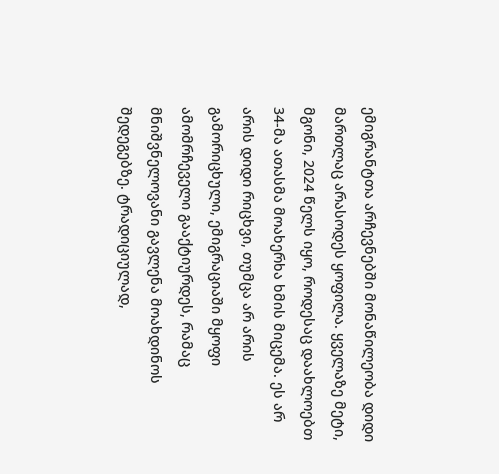ემიგრანტთა არჩევნებში მონაწილეობა დიდი მართლაც არასოდეს ყოფილა. ყველაზე მეტი, მგონი, 2024 წელს იყო, როდესაც დაახლოებთ 34-მა ათასმა მოახერხა ხმის მიცემა. ეს არ არის დიდი რიცხვი, თუმცა არ არის გამორიცხული, ემიგრაციაში მყოფი ამომრჩეველი გააქტიურდეს, რამაც მნიშვნელოვანი გავლენა მოახდინოს შედეგებზე. ტრადიციულად,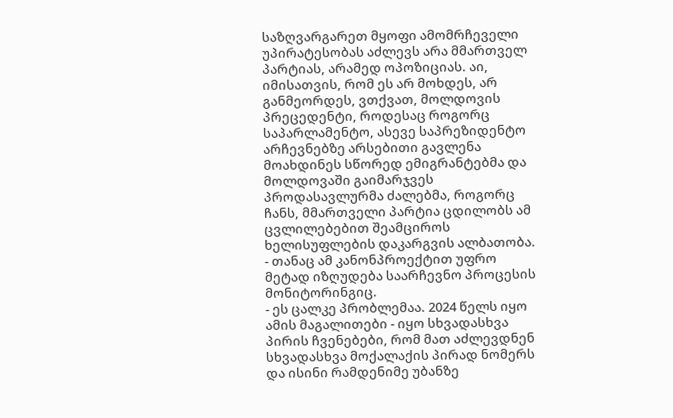საზღვარგარეთ მყოფი ამომრჩეველი უპირატესობას აძლევს არა მმართველ პარტიას, არამედ ოპოზიციას. აი, იმისათვის, რომ ეს არ მოხდეს, არ განმეორდეს, ვთქვათ, მოლდოვის პრეცედენტი, როდესაც როგორც საპარლამენტო, ასევე საპრეზიდენტო არჩევნებზე არსებითი გავლენა მოახდინეს სწორედ ემიგრანტებმა და მოლდოვაში გაიმარჯვეს პროდასავლურმა ძალებმა, როგორც ჩანს, მმართველი პარტია ცდილობს ამ ცვლილებებით შეამციროს ხელისუფლების დაკარგვის ალბათობა.
- თანაც ამ კანონპროექტით უფრო მეტად იზღუდება საარჩევნო პროცესის მონიტორინგიც.
- ეს ცალკე პრობლემაა. 2024 წელს იყო ამის მაგალითები - იყო სხვადასხვა პირის ჩვენებები, რომ მათ აძლევდნენ სხვადასხვა მოქალაქის პირად ნომერს და ისინი რამდენიმე უბანზე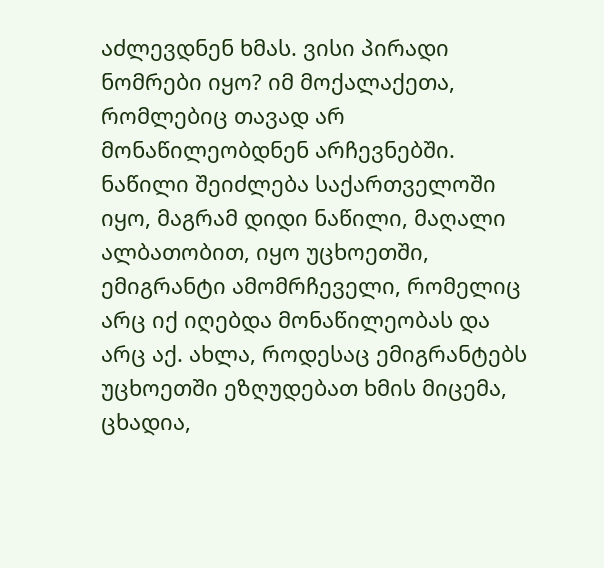აძლევდნენ ხმას. ვისი პირადი ნომრები იყო? იმ მოქალაქეთა, რომლებიც თავად არ მონაწილეობდნენ არჩევნებში. ნაწილი შეიძლება საქართველოში იყო, მაგრამ დიდი ნაწილი, მაღალი ალბათობით, იყო უცხოეთში, ემიგრანტი ამომრჩეველი, რომელიც არც იქ იღებდა მონაწილეობას და არც აქ. ახლა, როდესაც ემიგრანტებს უცხოეთში ეზღუდებათ ხმის მიცემა, ცხადია,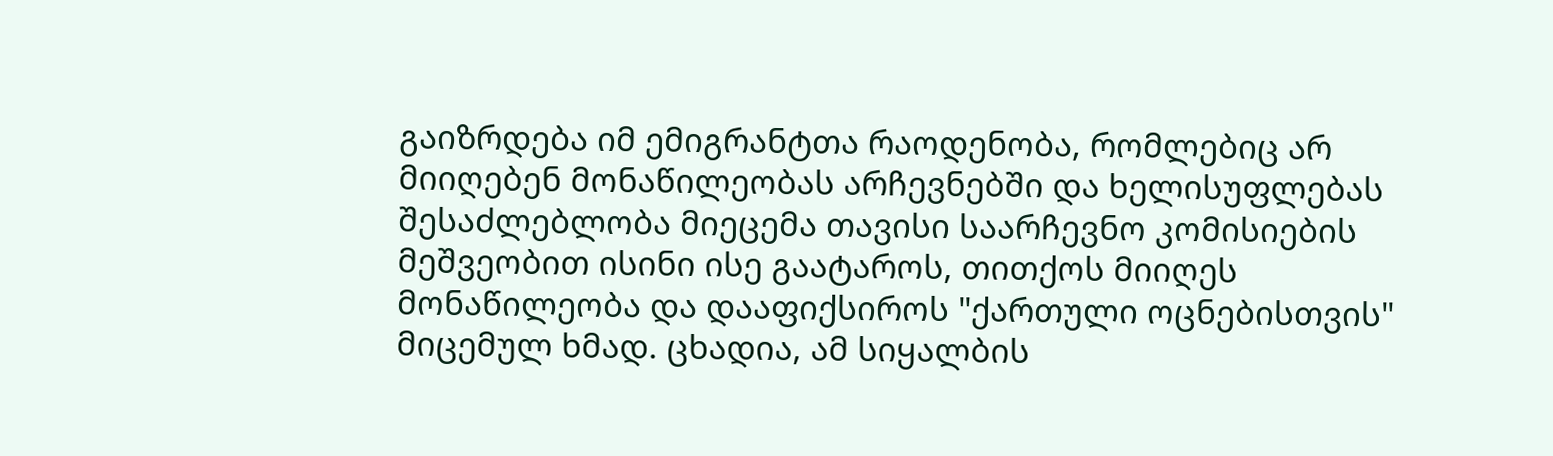გაიზრდება იმ ემიგრანტთა რაოდენობა, რომლებიც არ მიიღებენ მონაწილეობას არჩევნებში და ხელისუფლებას შესაძლებლობა მიეცემა თავისი საარჩევნო კომისიების მეშვეობით ისინი ისე გაატაროს, თითქოს მიიღეს მონაწილეობა და დააფიქსიროს "ქართული ოცნებისთვის" მიცემულ ხმად. ცხადია, ამ სიყალბის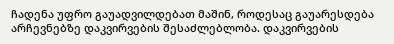ჩადენა უფრო გაუადვილდებათ მაშინ, როდესაც გაუარესდება არჩევნებზე დაკვირვების შესაძლებლობა. დაკვირვების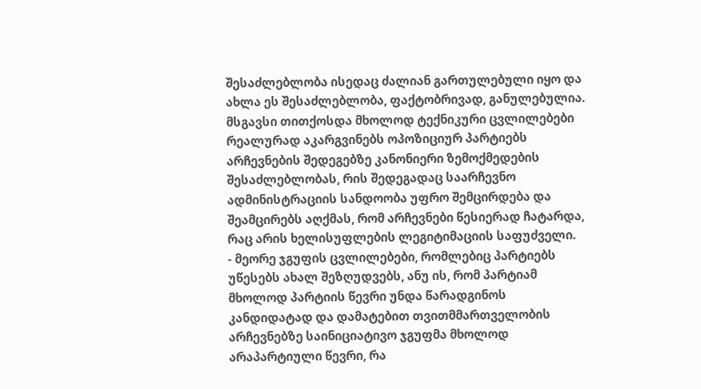შესაძლებლობა ისედაც ძალიან გართულებული იყო და ახლა ეს შესაძლებლობა, ფაქტობრივად, განულებულია. მსგავსი თითქოსდა მხოლოდ ტექნიკური ცვლილებები რეალურად აკარგვინებს ოპოზიციურ პარტიებს არჩევნების შედეგებზე კანონიერი ზემოქმედების შესაძლებლობას, რის შედეგადაც საარჩევნო ადმინისტრაციის სანდოობა უფრო შემცირდება და შეამცირებს აღქმას, რომ არჩევნები წესიერად ჩატარდა, რაც არის ხელისუფლების ლეგიტიმაციის საფუძველი.
- მეორე ჯგუფის ცვლილებები, რომლებიც პარტიებს უწესებს ახალ შეზღუდვებს, ანუ ის, რომ პარტიამ მხოლოდ პარტიის წევრი უნდა წარადგინოს კანდიდატად და დამატებით თვითმმართველობის არჩევნებზე საინიციატივო ჯგუფმა მხოლოდ არაპარტიული წევრი, რა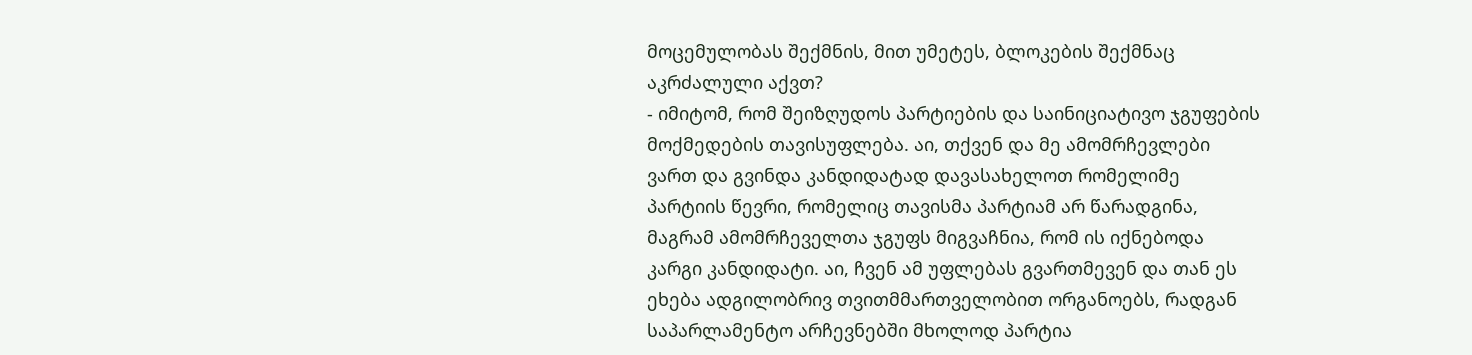მოცემულობას შექმნის, მით უმეტეს, ბლოკების შექმნაც აკრძალული აქვთ?
- იმიტომ, რომ შეიზღუდოს პარტიების და საინიციატივო ჯგუფების მოქმედების თავისუფლება. აი, თქვენ და მე ამომრჩევლები ვართ და გვინდა კანდიდატად დავასახელოთ რომელიმე პარტიის წევრი, რომელიც თავისმა პარტიამ არ წარადგინა, მაგრამ ამომრჩეველთა ჯგუფს მიგვაჩნია, რომ ის იქნებოდა კარგი კანდიდატი. აი, ჩვენ ამ უფლებას გვართმევენ და თან ეს ეხება ადგილობრივ თვითმმართველობით ორგანოებს, რადგან საპარლამენტო არჩევნებში მხოლოდ პარტია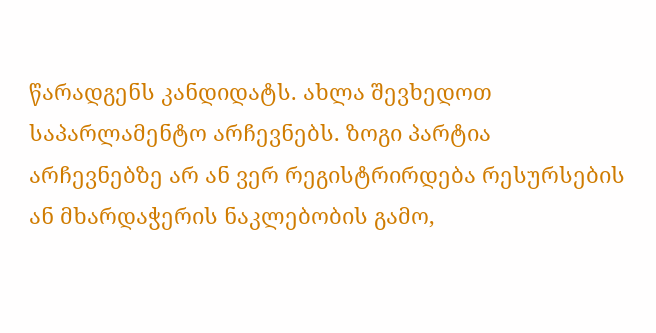წარადგენს კანდიდატს. ახლა შევხედოთ საპარლამენტო არჩევნებს. ზოგი პარტია არჩევნებზე არ ან ვერ რეგისტრირდება რესურსების ან მხარდაჭერის ნაკლებობის გამო,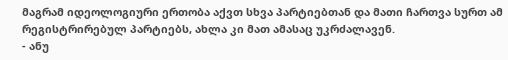მაგრამ იდეოლოგიური ერთობა აქვთ სხვა პარტიებთან და მათი ჩართვა სურთ ამ რეგისტრირებულ პარტიებს, ახლა კი მათ ამასაც უკრძალავენ.
- ანუ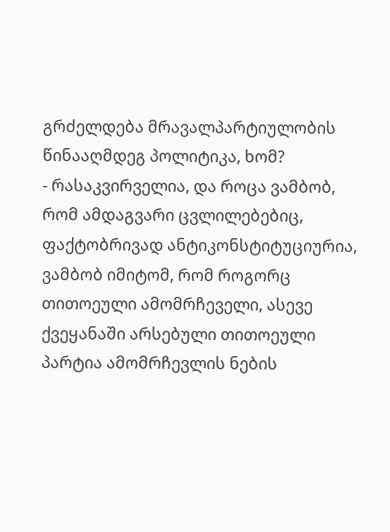გრძელდება მრავალპარტიულობის წინააღმდეგ პოლიტიკა, ხომ?
- რასაკვირველია, და როცა ვამბობ, რომ ამდაგვარი ცვლილებებიც, ფაქტობრივად ანტიკონსტიტუციურია, ვამბობ იმიტომ, რომ როგორც თითოეული ამომრჩეველი, ასევე ქვეყანაში არსებული თითოეული პარტია ამომრჩევლის ნების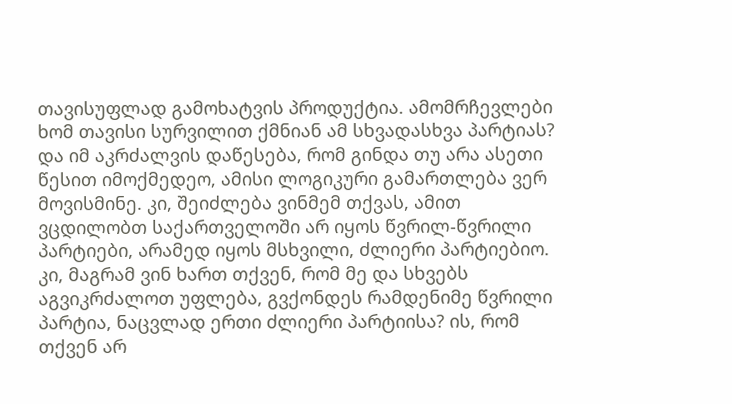თავისუფლად გამოხატვის პროდუქტია. ამომრჩევლები ხომ თავისი სურვილით ქმნიან ამ სხვადასხვა პარტიას? და იმ აკრძალვის დაწესება, რომ გინდა თუ არა ასეთი წესით იმოქმედეო, ამისი ლოგიკური გამართლება ვერ მოვისმინე. კი, შეიძლება ვინმემ თქვას, ამით ვცდილობთ საქართველოში არ იყოს წვრილ-წვრილი პარტიები, არამედ იყოს მსხვილი, ძლიერი პარტიებიო. კი, მაგრამ ვინ ხართ თქვენ, რომ მე და სხვებს აგვიკრძალოთ უფლება, გვქონდეს რამდენიმე წვრილი პარტია, ნაცვლად ერთი ძლიერი პარტიისა? ის, რომ თქვენ არ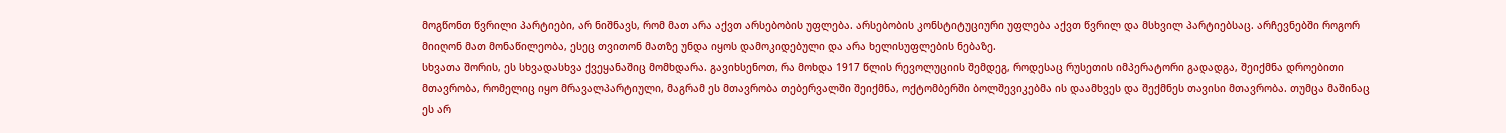მოგწონთ წვრილი პარტიები, არ ნიშნავს, რომ მათ არა აქვთ არსებობის უფლება. არსებობის კონსტიტუციური უფლება აქვთ წვრილ და მსხვილ პარტიებსაც. არჩევნებში როგორ მიიღონ მათ მონაწილეობა, ესეც თვითონ მათზე უნდა იყოს დამოკიდებული და არა ხელისუფლების ნებაზე.
სხვათა შორის, ეს სხვადასხვა ქვეყანაშიც მომხდარა. გავიხსენოთ, რა მოხდა 1917 წლის რევოლუციის შემდეგ, როდესაც რუსეთის იმპერატორი გადადგა, შეიქმნა დროებითი მთავრობა, რომელიც იყო მრავალპარტიული, მაგრამ ეს მთავრობა თებერვალში შეიქმნა, ოქტომბერში ბოლშევიკებმა ის დაამხვეს და შექმნეს თავისი მთავრობა. თუმცა მაშინაც ეს არ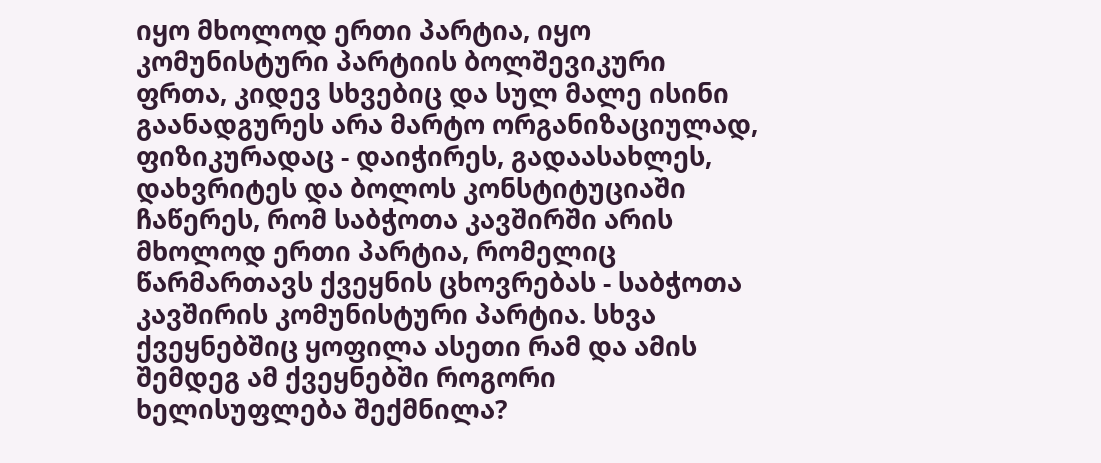იყო მხოლოდ ერთი პარტია, იყო კომუნისტური პარტიის ბოლშევიკური ფრთა, კიდევ სხვებიც და სულ მალე ისინი გაანადგურეს არა მარტო ორგანიზაციულად, ფიზიკურადაც - დაიჭირეს, გადაასახლეს, დახვრიტეს და ბოლოს კონსტიტუციაში ჩაწერეს, რომ საბჭოთა კავშირში არის მხოლოდ ერთი პარტია, რომელიც წარმართავს ქვეყნის ცხოვრებას - საბჭოთა კავშირის კომუნისტური პარტია. სხვა ქვეყნებშიც ყოფილა ასეთი რამ და ამის შემდეგ ამ ქვეყნებში როგორი ხელისუფლება შექმნილა?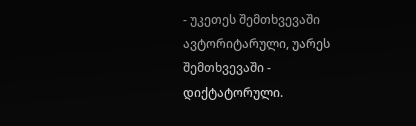- უკეთეს შემთხვევაში ავტორიტარული, უარეს შემთხვევაში - დიქტატორული.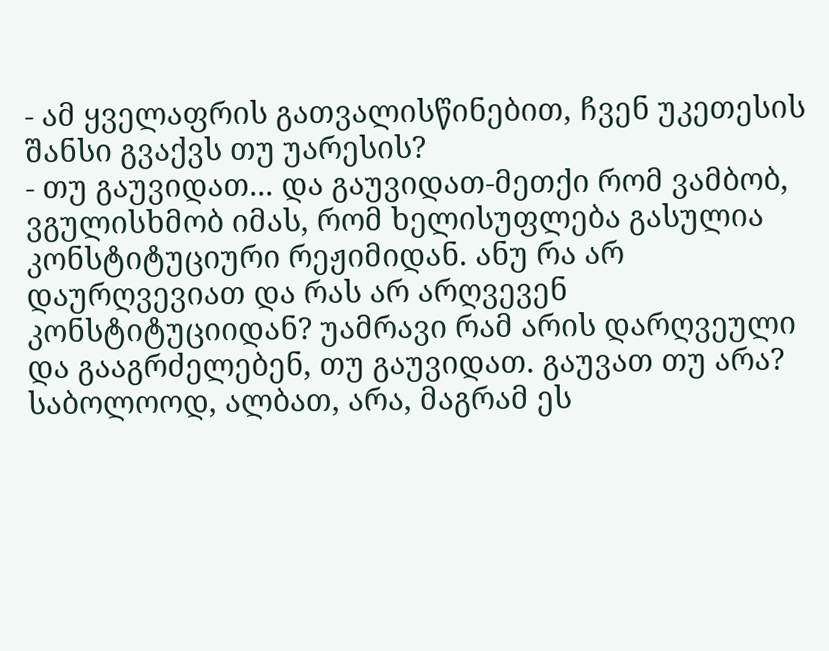- ამ ყველაფრის გათვალისწინებით, ჩვენ უკეთესის შანსი გვაქვს თუ უარესის?
- თუ გაუვიდათ... და გაუვიდათ-მეთქი რომ ვამბობ, ვგულისხმობ იმას, რომ ხელისუფლება გასულია კონსტიტუციური რეჟიმიდან. ანუ რა არ დაურღვევიათ და რას არ არღვევენ კონსტიტუციიდან? უამრავი რამ არის დარღვეული და გააგრძელებენ, თუ გაუვიდათ. გაუვათ თუ არა? საბოლოოდ, ალბათ, არა, მაგრამ ეს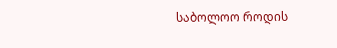საბოლოო როდის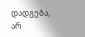დადგება, არ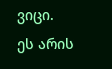ვიცი. ეს არის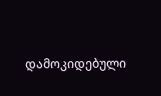დამოკიდებული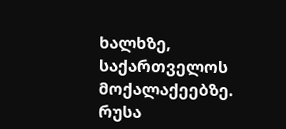ხალხზე, საქართველოს მოქალაქეებზე.
რუსა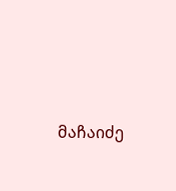მაჩაიძე